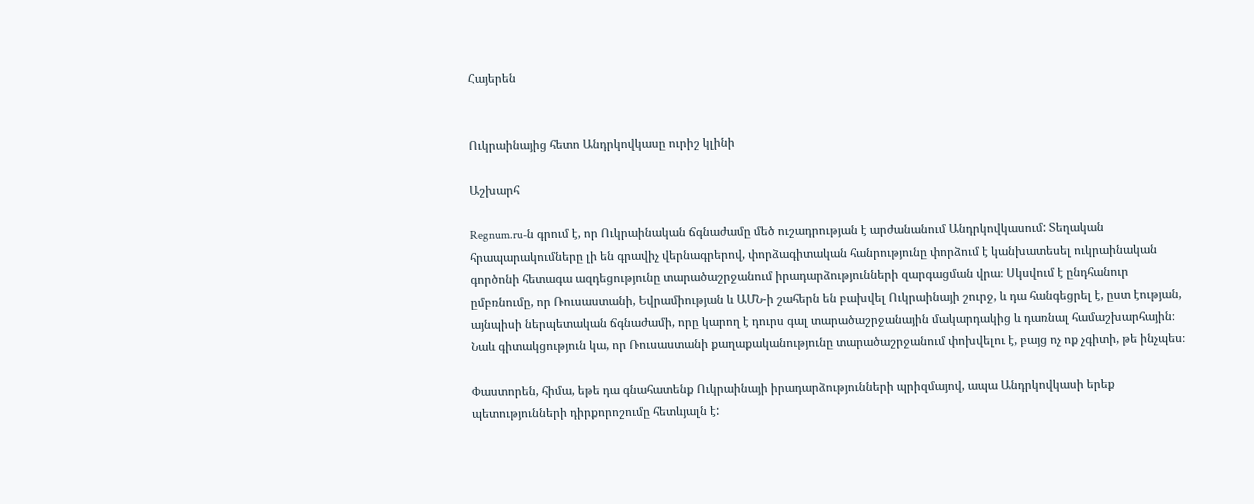Հայերեն


Ուկրաինայից հետո Անդրկովկասը ուրիշ կլինի

Աշխարհ

Regnum.ru-ն գրում է, որ Ուկրաինական ճգնաժամը մեծ ուշադրության է արժանանում Անդրկովկասում: Տեղական հրապարակումները լի են գրավիչ վերնագրերով, փորձագիտական հանրությունը փորձում է կանխատեսել ուկրաինական գործոնի հետագա ազդեցությունը տարածաշրջանում իրադարձությունների զարգացման վրա։ Սկսվում է ընդհանուր ըմբռնումը, որ Ռուսաստանի, Եվրամիության և ԱՄՆ-ի շահերն են բախվել Ուկրաինայի շուրջ, և դա հանգեցրել է, ըստ էության, այնպիսի ներպետական ճգնաժամի, որը կարող է դուրս գալ տարածաշրջանային մակարդակից և դառնալ համաշխարհային։ Նաև գիտակցություն կա, որ Ռուսաստանի քաղաքականությունը տարածաշրջանում փոխվելու է, բայց ոչ ոք չգիտի, թե ինչպես։

Փաստորեն, հիմա, եթե դա գնահատենք Ուկրաինայի իրադարձությունների պրիզմայով, ապա Անդրկովկասի երեք պետությունների դիրքորոշումը հետևյալն է: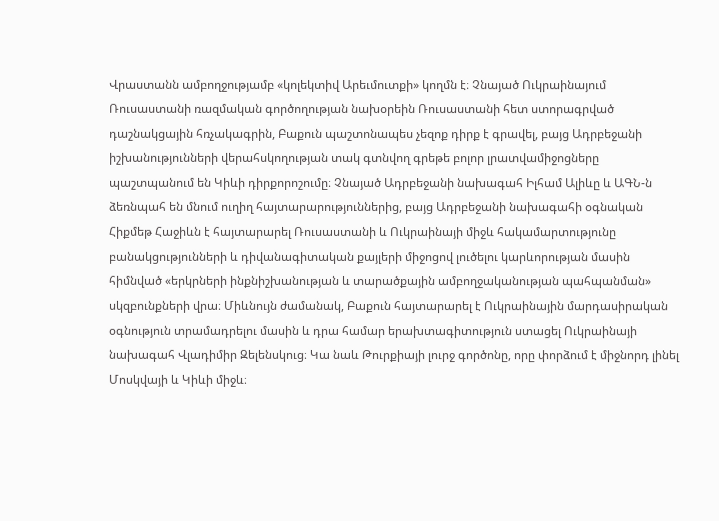Վրաստանն ամբողջությամբ «կոլեկտիվ Արեւմուտքի» կողմն է։ Չնայած Ուկրաինայում Ռուսաստանի ռազմական գործողության նախօրեին Ռուսաստանի հետ ստորագրված դաշնակցային հռչակագրին, Բաքուն պաշտոնապես չեզոք դիրք է գրավել, բայց Ադրբեջանի իշխանությունների վերահսկողության տակ գտնվող գրեթե բոլոր լրատվամիջոցները պաշտպանում են Կիևի դիրքորոշումը։ Չնայած Ադրբեջանի նախագահ Իլհամ Ալիևը և ԱԳՆ-ն ձեռնպահ են մնում ուղիղ հայտարարություններից, բայց Ադրբեջանի նախագահի օգնական Հիքմեթ Հաջիևն է հայտարարել Ռուսաստանի և Ուկրաինայի միջև հակամարտությունը բանակցությունների և դիվանագիտական քայլերի միջոցով լուծելու կարևորության մասին հիմնված «երկրների ինքնիշխանության և տարածքային ամբողջականության պահպանման» սկզբունքների վրա։ Միևնույն ժամանակ, Բաքուն հայտարարել է Ուկրաինային մարդասիրական օգնություն տրամադրելու մասին և դրա համար երախտագիտություն ստացել Ուկրաինայի նախագահ Վլադիմիր Զելենսկուց։ Կա նաև Թուրքիայի լուրջ գործոնը, որը փորձում է միջնորդ լինել Մոսկվայի և Կիևի միջև։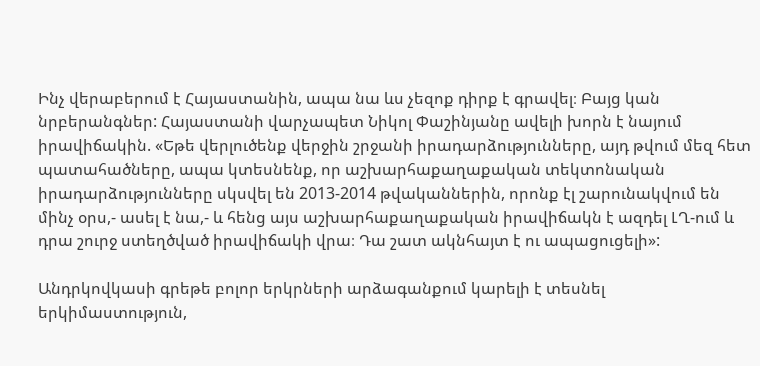Ինչ վերաբերում է Հայաստանին, ապա նա ևս չեզոք դիրք է գրավել։ Բայց կան նրբերանգներ: Հայաստանի վարչապետ Նիկոլ Փաշինյանը ավելի խորն է նայում իրավիճակին. «Եթե վերլուծենք վերջին շրջանի իրադարձությունները, այդ թվում մեզ հետ պատահածները, ապա կտեսնենք, որ աշխարհաքաղաքական տեկտոնական իրադարձությունները սկսվել են 2013-2014 թվականներին, որոնք էլ շարունակվում են մինչ օրս,- ասել է նա,- և հենց այս աշխարհաքաղաքական իրավիճակն է ազդել ԼՂ-ում և դրա շուրջ ստեղծված իրավիճակի վրա։ Դա շատ ակնհայտ է ու ապացուցելի»:

Անդրկովկասի գրեթե բոլոր երկրների արձագանքում կարելի է տեսնել երկիմաստություն,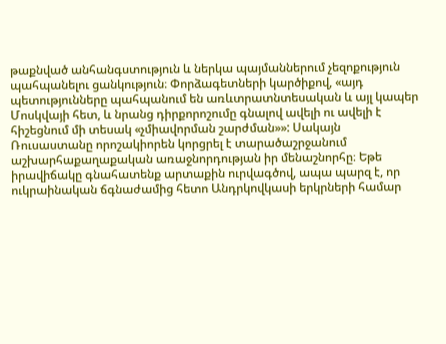թաքնված անհանգստություն և ներկա պայմաններում չեզոքություն պահպանելու ցանկություն։ Փորձագետների կարծիքով, «այդ պետությունները պահպանում են առևտրատնտեսական և այլ կապեր Մոսկվայի հետ, և նրանց դիրքորոշումը գնալով ավելի ու ավելի է հիշեցնում մի տեսակ «չմիավորման շարժման»»: Սակայն Ռուսաստանը որոշակիորեն կորցրել է տարածաշրջանում աշխարհաքաղաքական առաջնորդության իր մենաշնորհը։ Եթե իրավիճակը գնահատենք արտաքին ուրվագծով, ապա պարզ է, որ ուկրաինական ճգնաժամից հետո Անդրկովկասի երկրների համար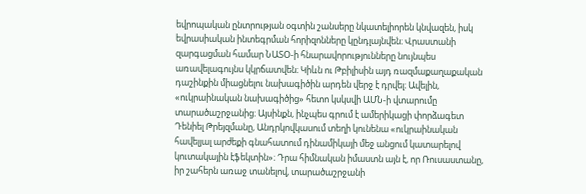եվրոպական ընտրության օգտին շանսերը նկատելիորեն կնվազեն, իսկ եվրասիական ինտեգրման հորիզոնները կընդլայնվեն։ Վրաստանի զարգացման համար ՆԱՏՕ-ի հնարավորությունները նույնպես առավելագույնս կկրճատվեն։ Կիևն ու Թբիլիսին այդ ռազմաքաղաքական դաշինքին միացնելու նախագիծին արդեն վերջ է դրվել։ Ավելին, «ուկրաինական նախագիծից» հետո կսկսվի ԱՄՆ-ի վտարումը տարածաշրջանից։ Այսինքն, ինչպես գրում է ամերիկացի փորձագետ Դենիել Թրեյզմանը, Անդրկովկասում տեղի կունենա «ուկրաինական հավելյալ արժեքի գնահատում դինամիկայի մեջ անցում կատարելով կուտակային էֆեկտին»։ Դրա հիմնական իմաստն այն է, որ Ռուսաստանը, իր շահերն առաջ տանելով, տարածաշրջանի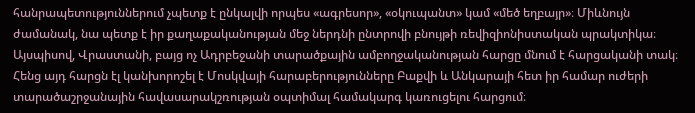հանրապետություններում չպետք է ընկալվի որպես «ագրեսոր», «օկուպանտ» կամ «մեծ եղբայր»։ Միևնույն ժամանակ, նա պետք է իր քաղաքականության մեջ ներդնի ընտրովի բնույթի ռեվիզիոնիստական պրակտիկա։ Այսպիսով, Վրաստանի, բայց ոչ Ադրբեջանի տարածքային ամբողջականության հարցը մնում է հարցականի տակ։ Հենց այդ հարցն էլ կանխորոշել է Մոսկվայի հարաբերությունները Բաքվի և Անկարայի հետ իր համար ուժերի տարածաշրջանային հավասարակշռության օպտիմալ համակարգ կառուցելու հարցում։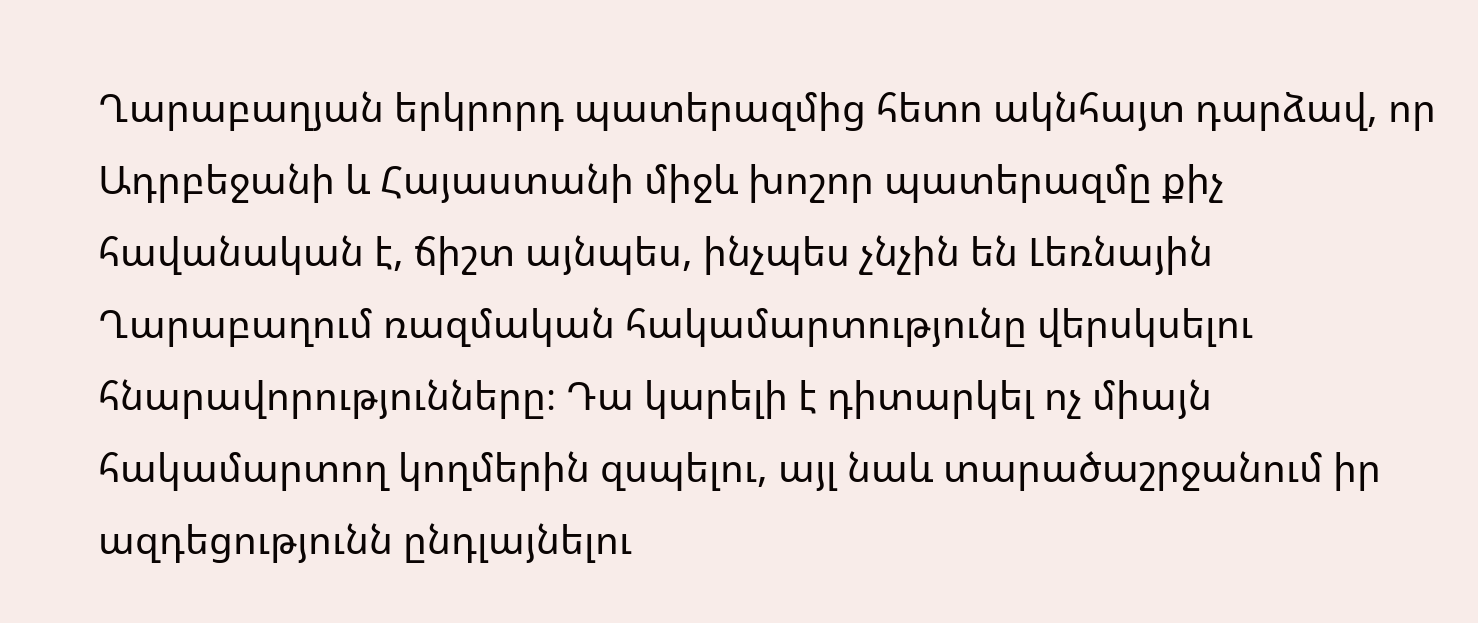Ղարաբաղյան երկրորդ պատերազմից հետո ակնհայտ դարձավ, որ Ադրբեջանի և Հայաստանի միջև խոշոր պատերազմը քիչ հավանական է, ճիշտ այնպես, ինչպես չնչին են Լեռնային Ղարաբաղում ռազմական հակամարտությունը վերսկսելու հնարավորությունները։ Դա կարելի է դիտարկել ոչ միայն հակամարտող կողմերին զսպելու, այլ նաև տարածաշրջանում իր ազդեցությունն ընդլայնելու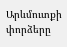Արևմուտքի փորձերը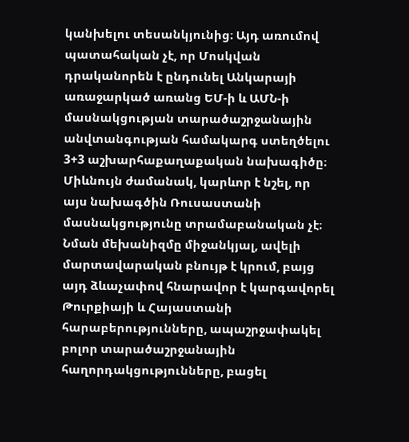կանխելու տեսանկյունից։ Այդ առումով պատահական չէ, որ Մոսկվան դրականորեն է ընդունել Անկարայի առաջարկած առանց ԵՄ-ի և ԱՄՆ-ի մասնակցության տարածաշրջանային անվտանգության համակարգ ստեղծելու  3+3 աշխարհաքաղաքական նախագիծը։  Միևնույն ժամանակ, կարևոր է նշել, որ այս նախագծին Ռուսաստանի մասնակցությունը տրամաբանական չէ։ Նման մեխանիզմը միջանկյալ, ավելի մարտավարական բնույթ է կրում, բայց այդ ձևաչափով հնարավոր է կարգավորել Թուրքիայի և Հայաստանի հարաբերությունները, ապաշրջափակել բոլոր տարածաշրջանային հաղորդակցությունները, բացել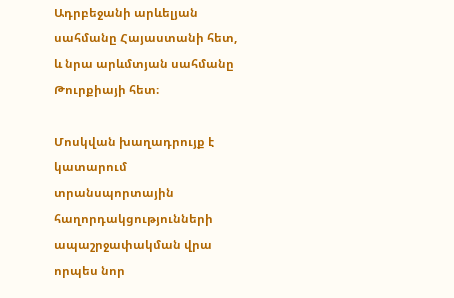Ադրբեջանի արևելյան սահմանը Հայաստանի հետ, և նրա արևմտյան սահմանը Թուրքիայի հետ։

Մոսկվան խաղադրույք է կատարում տրանսպորտային հաղորդակցությունների ապաշրջափակման վրա որպես նոր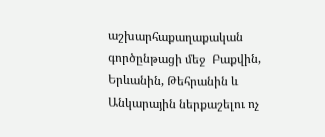աշխարհաքաղաքական գործընթացի մեջ  Բաքվին, Երևանին, Թեհրանին և Անկարային ներքաշելու ոչ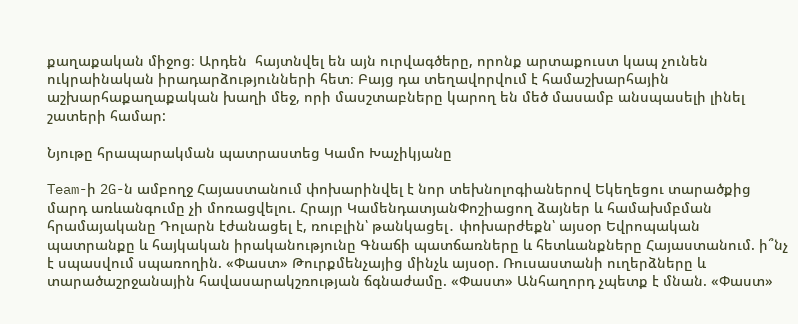քաղաքական միջոց։ Արդեն  հայտնվել են այն ուրվագծերը, որոնք արտաքուստ կապ չունեն ուկրաինական իրադարձությունների հետ։ Բայց դա տեղավորվում է համաշխարհային աշխարհաքաղաքական խաղի մեջ, որի մասշտաբները կարող են մեծ մասամբ անսպասելի լինել շատերի համար:

Նյութը հրապարակման պատրաստեց Կամո Խաչիկյանը

Team-ի 2G-ն ամբողջ Հայաստանում փոխարինվել է նոր տեխնոլոգիաներով Եկեղեցու տարածքից մարդ առևանգումը չի մոռացվելու. Հրայր ԿամենդատյանՓոշիացող ձայներ և համախմբման հրամայականը Դոլարն էժանացել է, ռուբլին՝ թանկացել․ փոխարժեքն՝ այսօր Եվրոպական պատրանքը և հայկական իրականությունը Գնաճի պատճառները և հետևանքները Հայաստանում. ի՞նչ է սպասվում սպառողին. «Փաստ» Թուրքմենչայից մինչև այսօր. Ռուսաստանի ուղերձները և տարածաշրջանային հավասարակշռության ճգնաժամը. «Փաստ» Անհաղորդ չպետք է մնան. «Փաստ»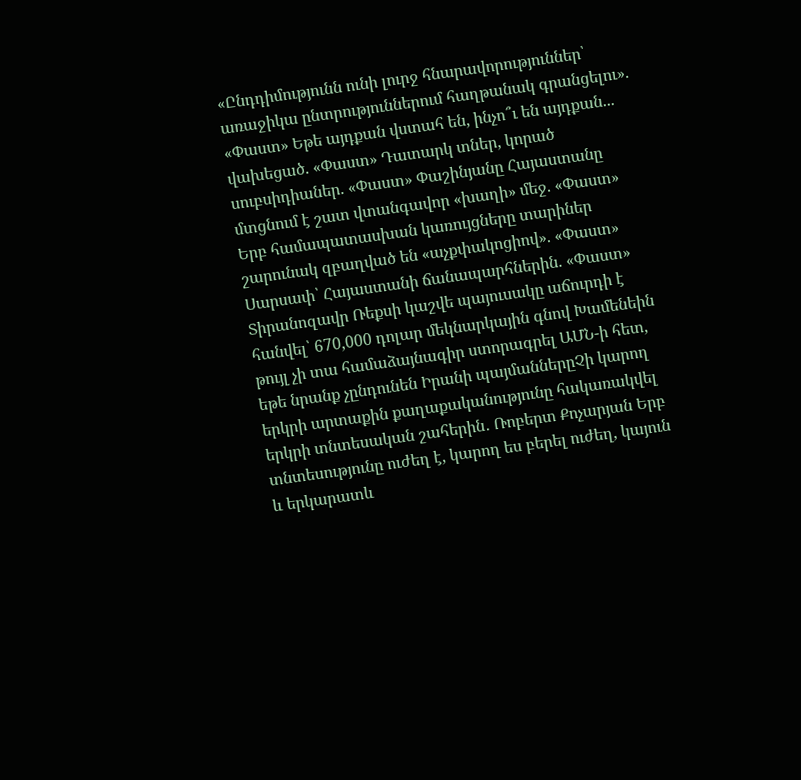«Ընդդիմությունն ունի լուրջ հնարավորություններ՝ առաջիկա ընտրություններում հաղթանակ գրանցելու». «Փաստ» Եթե այդքան վստահ են, ինչո՞ւ են այդքան... վախեցած. «Փաստ» Դատարկ տներ, կորած սուբսիդիաներ. «Փաստ» Փաշինյանը Հայաստանը մտցնում է շատ վտանգավոր «խաղի» մեջ. «Փաստ» Երբ համապատասխան կառույցները տարիներ շարունակ զբաղված են «աչքփակոցիով». «Փաստ» Սարսափ՝ Հայաստանի ճանապարհներին. «Փաստ» Տիրանոզավր Ռեքսի կաշվե պայուսակը աճուրդի է հանվել՝ 670,000 դոլար մեկնարկային գնով Խամենեին թույլ չի տա համաձայնագիր ստորագրել ԱՄՆ-ի հետ, եթե նրանք չընդունեն Իրանի պայմաններըՉի կարող երկրի արտաքին քաղաքականությունը հակառակվել երկրի տնտեսական շահերին․ Ռոբերտ Քոչարյան Երբ տնտեսությունը ուժեղ է, կարող ես բերել ուժեղ, կայուն և երկարատև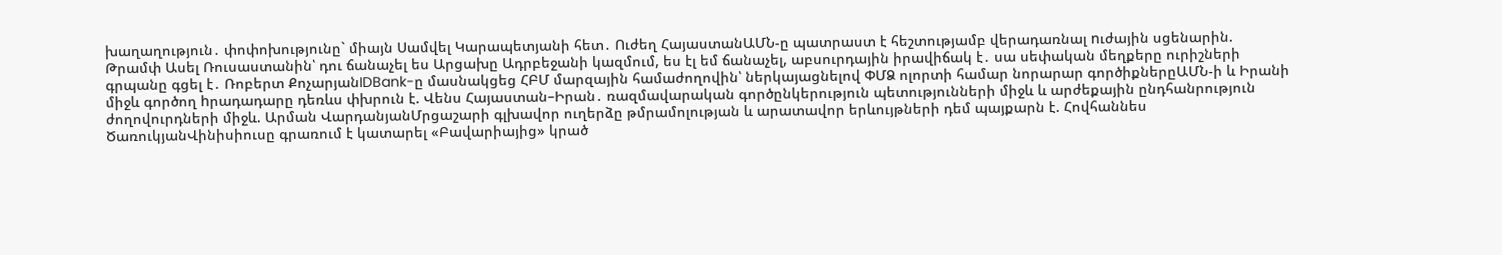խաղաղություն․ փոփոխությունը` միայն Սամվել Կարապետյանի հետ․ Ուժեղ ՀայաստանԱՄՆ-ը պատրաստ է հեշտությամբ վերադառնալ nւժային սցենարին. Թրամփ Ասել Ռուսաստանին՝ դու ճանաչել ես Արցախը Ադրբեջանի կազմում, ես էլ եմ ճանաչել, աբսուրդային իրավիճակ է․ սա սեփական մեղքերը ուրիշների գրպանը գցել է․ Ռոբերտ ՔոչարյանIDBank-ը մասնակցեց ՀԲՄ մարզային համաժողովին՝ ներկայացնելով ՓՄՁ ոլորտի համար նորարար գործիքներըԱՄՆ-ի և Իրանի միջև գործող hրադադարը դեռևս փխրուն է. Վենս Հայաստան–Իրան․ ռազմավարական գործընկերություն պետությունների միջև և արժեքային ընդհանրություն ժողովուրդների միջև. Արման ՎարդանյանՄրցաշարի գլխավոր ուղերձը թմրամոլության և արատավոր երևույթների դեմ պայքարն է. Հովհաննես ԾառուկյանՎինիսիուսը գրառում է կատարել «Բավարիայից» կրած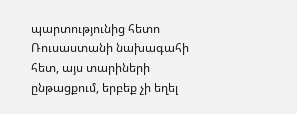պարտությունից հետո Ռուսաստանի նախագահի հետ, այս տարիների ընթացքում, երբեք չի եղել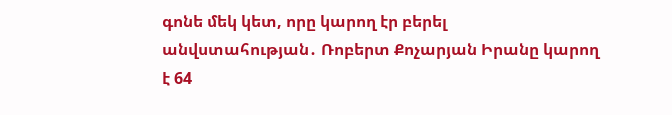գոնե մեկ կետ, որը կարող էր բերել անվստահության․ Ռոբերտ Քոչարյան Իրանը կարող է 64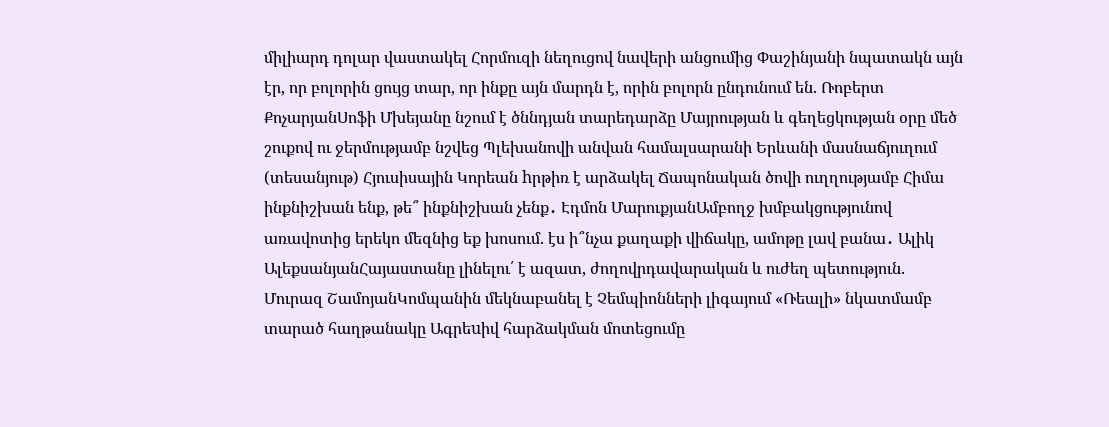միլիարդ դոլար վաստակել Հորմուզի նեղուցով նավերի անցումից Փաշինյանի նպատակն այն էր, որ բոլորին ցույց տար, որ ինքը այն մարդն է, որին բոլորն ընդունում են. Ռոբերտ ՔոչարյանՍոֆի Մխեյանը նշում է ծննդյան տարեդարձը Մայրության և գեղեցկության օրը մեծ շուքով ու ջերմությամբ նշվեց Պլեխանովի անվան համալսարանի Երևանի մասնաճյուղում (տեսանյութ) Հյուսիսային Կորեան hրթիռ է արձակել Ճապոնական ծովի ուղղությամբ Հիմա ինքնիշխան ենք, թե՞ ինքնիշխան չենք․ Էդմոն ՄարուքյանԱմբողջ խմբակցությունով առավոտից երեկո մեզնից եք խոսում. էս ի՞նչա քաղաքի վիճակը, ամոթը լավ բանա․ Ալիկ ԱլեքսանյանՀայաստանը լինելու՛ է ազատ, ժողովրդավարական և ուժեղ պետություն. Մուրազ ՇամոյանԿոմպանին մեկնաբանել է Չեմպիոնների լիգայում «Ռեալի» նկատմամբ տարած հաղթանակը Ագրեuիվ հարձակման մոտեցումը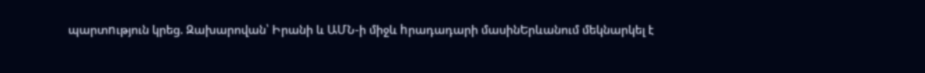պարտnւթյուն կրեց. Զախարովան՝ Իրանի և ԱՄՆ-ի միջև hրադադարի մասինԵրևանում մեկնարկել է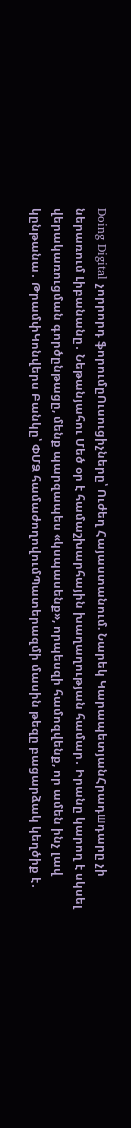Doing Digital չորրորդ ֆորումըՈւսուցիչները՝ Ուժեղ Հայաստանում. Նարեկ ԿարապետյանՀրադшդարը չի ներառում Լիբանանը․ Նեթանյահու Մեծ օր է համաշխարհային խաղաղության համար․ Իրանը կարող է սկսել վերակառուցման գործընթացը, մենք պարզապես «կսպասենք», որպեսզի համոզվենք, որ ամեն ինչ լավ կընթանա․ ԹրամփԿոնվերս Բանկը՝ ՓՄՁ համաժողովումՊատերազմի մասին թեզը բացարձակ կեղծիք է․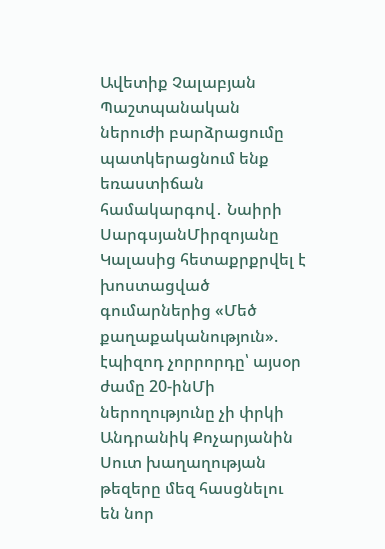Ավետիք Չալաբյան Պաշտպանական ներուժի բարձրացումը պատկերացնում ենք եռաստիճան համակարգով․ Նաիրի ՍարգսյանՄիրզոյանը Կալասից հետաքրքրվել է խոստացված գումարներից «Մեծ քաղաքականություն». էպիզոդ չորրորդը՝ այսօր ժամը 20-ինՄի ներողությունը չի փրկի Անդրանիկ Քոչարյանին Սուտ խաղաղության թեզերը մեզ հասցնելու են նոր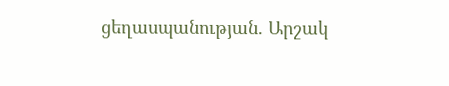ցեղասպանության. Արշակ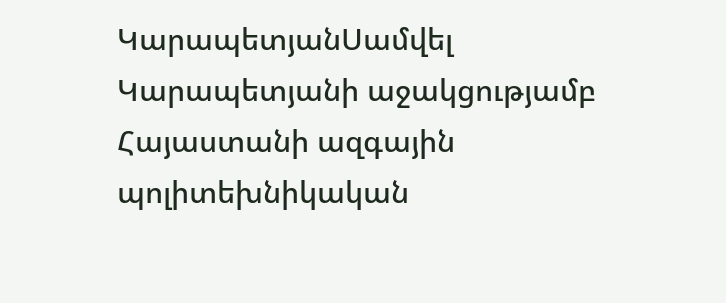ԿարապետյանՍամվել Կարապետյանի աջակցությամբ Հայաստանի ազգային պոլիտեխնիկական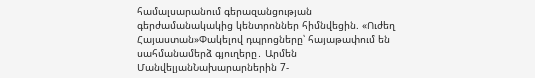համալսարանում գերազանցության գերժամանակակից կենտրոններ հիմնվեցին. «Ուժեղ Հայաստան»Փակելով դպրոցները՝ հայաթափում են սահմանամերձ գյուղերը․ Արմեն ՄանվելյանՆախարարներին 7-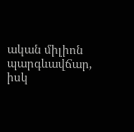ական միլիոն պարգևավճար, իսկ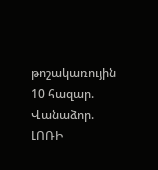թոշակառույին 10 հազար. Վանաձոր. ԼՈՌԻ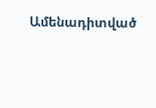Ամենադիտված